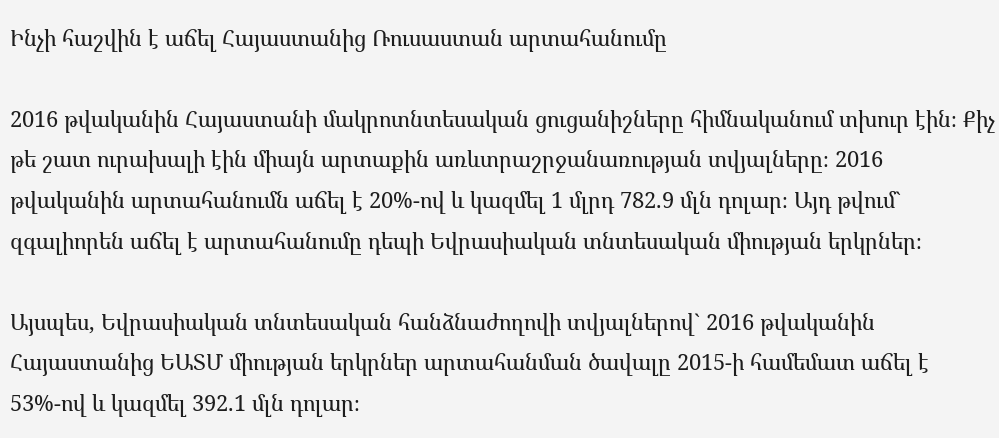Ինչի հաշվին է աճել Հայաստանից Ռուսաստան արտահանումը

2016 թվականին Հայաստանի մակրոտնտեսական ցուցանիշները հիմնականում տխուր էին։ Քիչ թե շատ ուրախալի էին միայն արտաքին առևտրաշրջանառության տվյալները։ 2016 թվականին արտահանումն աճել է 20%-ով և կազմել 1 մլրդ 782.9 մլն դոլար։ Այդ թվում` զգալիորեն աճել է արտահանումը դեպի Եվրասիական տնտեսական միության երկրներ։

Այսպես, Եվրասիական տնտեսական հանձնաժողովի տվյալներով` 2016 թվականին Հայաստանից ԵԱՏՄ միության երկրներ արտահանման ծավալը 2015-ի համեմատ աճել է 53%-ով և կազմել 392.1 մլն դոլար։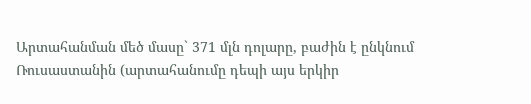Արտահանման մեծ մասը` 371 մլն դոլարը, բաժին է ընկնում Ռուսաստանին (արտահանումը դեպի այս երկիր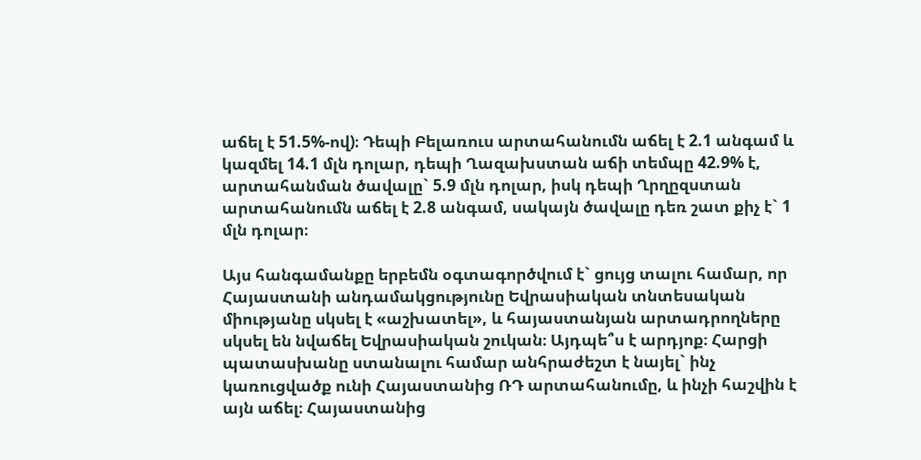աճել է 51.5%-ով)։ Դեպի Բելառուս արտահանումն աճել է 2.1 անգամ և կազմել 14.1 մլն դոլար, դեպի Ղազախստան աճի տեմպը 42.9% է, արտահանման ծավալը` 5.9 մլն դոլար, իսկ դեպի Ղրղըզստան արտահանումն աճել է 2.8 անգամ, սակայն ծավալը դեռ շատ քիչ է` 1 մլն դոլար։

Այս հանգամանքը երբեմն օգտագործվում է` ցույց տալու համար, որ Հայաստանի անդամակցությունը Եվրասիական տնտեսական միությանը սկսել է «աշխատել», և հայաստանյան արտադրողները սկսել են նվաճել Եվրասիական շուկան։ Այդպե՞ս է արդյոք։ Հարցի պատասխանը ստանալու համար անհրաժեշտ է նայել` ինչ կառուցվածք ունի Հայաստանից ՌԴ արտահանումը, և ինչի հաշվին է այն աճել։ Հայաստանից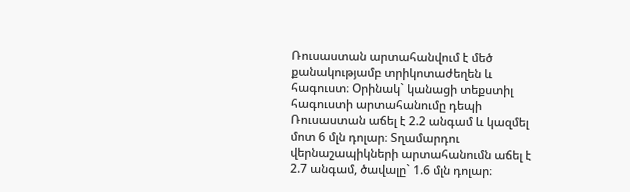Ռուսաստան արտահանվում է մեծ քանակությամբ տրիկոտաժեղեն և հագուստ։ Օրինակ` կանացի տեքստիլ հագուստի արտահանումը դեպի Ռուսաստան աճել է 2.2 անգամ և կազմել մոտ 6 մլն դոլար։ Տղամարդու վերնաշապիկների արտահանումն աճել է 2.7 անգամ, ծավալը` 1.6 մլն դոլար։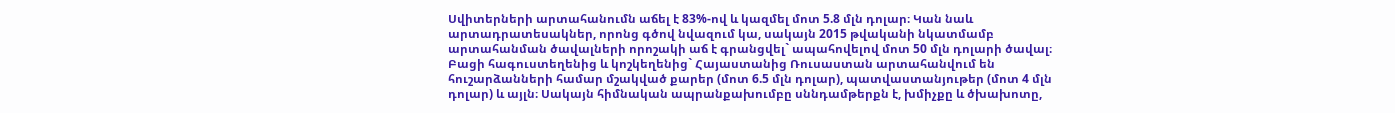Սվիտերների արտահանումն աճել է 83%-ով և կազմել մոտ 5.8 մլն դոլար։ Կան նաև արտադրատեսակներ, որոնց գծով նվազում կա, սակայն 2015 թվականի նկատմամբ արտահանման ծավալների որոշակի աճ է գրանցվել` ապահովելով մոտ 50 մլն դոլարի ծավալ։ Բացի հագուստեղենից և կոշկեղենից` Հայաստանից Ռուսաստան արտահանվում են հուշարձանների համար մշակված քարեր (մոտ 6.5 մլն դոլար), պատվաստանյութեր (մոտ 4 մլն դոլար) և այլն։ Սակայն հիմնական ապրանքախումբը սննդամթերքն է, խմիչքը և ծխախոտը,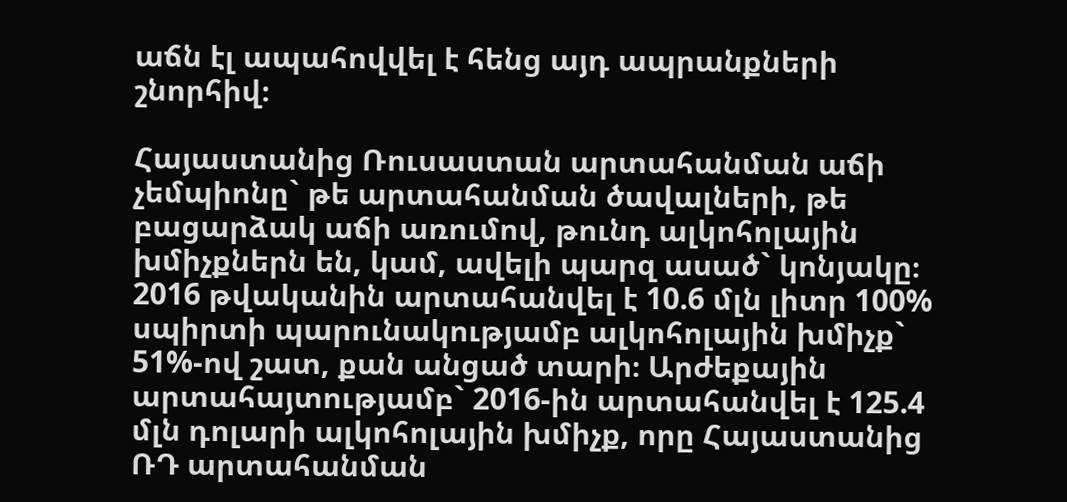աճն էլ ապահովվել է հենց այդ ապրանքների շնորհիվ։

Հայաստանից Ռուսաստան արտահանման աճի չեմպիոնը` թե արտահանման ծավալների, թե բացարձակ աճի առումով, թունդ ալկոհոլային խմիչքներն են, կամ, ավելի պարզ ասած` կոնյակը։ 2016 թվականին արտահանվել է 10.6 մլն լիտր 100% սպիրտի պարունակությամբ ալկոհոլային խմիչք` 51%-ով շատ, քան անցած տարի։ Արժեքային արտահայտությամբ` 2016-ին արտահանվել է 125.4 մլն դոլարի ալկոհոլային խմիչք, որը Հայաստանից ՌԴ արտահանման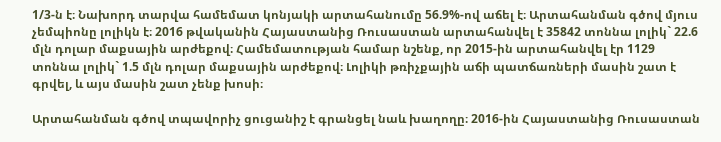1/3-ն է։ Նախորդ տարվա համեմատ կոնյակի արտահանումը 56.9%-ով աճել է։ Արտահանման գծով մյուս չեմպիոնը լոլիկն է։ 2016 թվականին Հայաստանից Ռուսաստան արտահանվել է 35842 տոննա լոլիկ` 22.6 մլն դոլար մաքսային արժեքով։ Համեմատության համար նշենք, որ 2015-ին արտահանվել էր 1129 տոննա լոլիկ` 1.5 մլն դոլար մաքսային արժեքով։ Լոլիկի թռիչքային աճի պատճառների մասին շատ է գրվել, և այս մասին շատ չենք խոսի։

Արտահանման գծով տպավորիչ ցուցանիշ է գրանցել նաև խաղողը։ 2016-ին Հայաստանից Ռուսաստան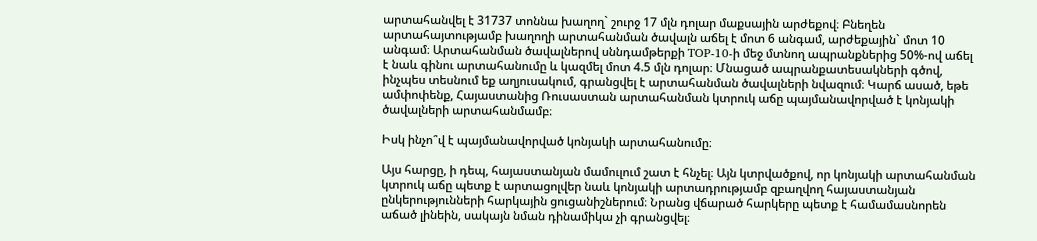արտահանվել է 31737 տոննա խաղող` շուրջ 17 մլն դոլար մաքսային արժեքով։ Բնեղեն արտահայտությամբ խաղողի արտահանման ծավալն աճել է մոտ 6 անգամ, արժեքային` մոտ 10 անգամ։ Արտահանման ծավալներով սննդամթերքի TOP-10-ի մեջ մտնող ապրանքներից 50%-ով աճել է նաև գինու արտահանումը և կազմել մոտ 4.5 մլն դոլար։ Մնացած ապրանքատեսակների գծով, ինչպես տեսնում եք աղյուսակում, գրանցվել է արտահանման ծավալների նվազում։ Կարճ ասած, եթե ամփոփենք, Հայաստանից Ռուսաստան արտահանման կտրուկ աճը պայմանավորված է կոնյակի ծավալների արտահանմամբ։

Իսկ ինչո՞վ է պայմանավորված կոնյակի արտահանումը։

Այս հարցը, ի դեպ, հայաստանյան մամուլում շատ է հնչել։ Այն կտրվածքով, որ կոնյակի արտահանման կտրուկ աճը պետք է արտացոլվեր նաև կոնյակի արտադրությամբ զբաղվող հայաստանյան ընկերությունների հարկային ցուցանիշներում։ Նրանց վճարած հարկերը պետք է համամասնորեն աճած լինեին, սակայն նման դինամիկա չի գրանցվել։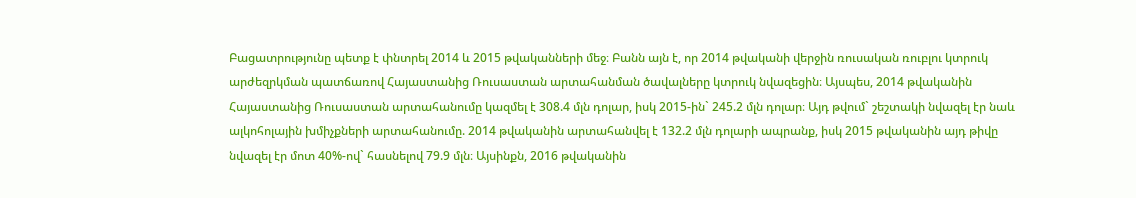Բացատրությունը պետք է փնտրել 2014 և 2015 թվականների մեջ։ Բանն այն է, որ 2014 թվականի վերջին ռուսական ռուբլու կտրուկ արժեզրկման պատճառով Հայաստանից Ռուսաստան արտահանման ծավալները կտրուկ նվազեցին։ Այսպես, 2014 թվականին Հայաստանից Ռուսաստան արտահանումը կազմել է 308.4 մլն դոլար, իսկ 2015-ին` 245.2 մլն դոլար։ Այդ թվում` շեշտակի նվազել էր նաև ալկոհոլային խմիչքների արտահանումը. 2014 թվականին արտահանվել է 132.2 մլն դոլարի ապրանք, իսկ 2015 թվականին այդ թիվը նվազել էր մոտ 40%-ով` հասնելով 79.9 մլն։ Այսինքն, 2016 թվականին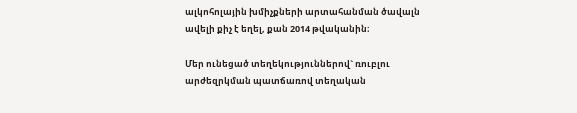ալկոհոլային խմիչքների արտահանման ծավալն ավելի քիչ է եղել, քան 2014 թվականին։

Մեր ունեցած տեղեկություններով` ռուբլու արժեզրկման պատճառով տեղական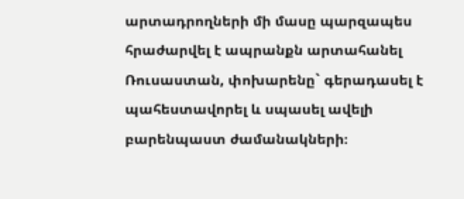արտադրողների մի մասը պարզապես հրաժարվել է ապրանքն արտահանել Ռուսաստան, փոխարենը` գերադասել է պահեստավորել և սպասել ավելի բարենպաստ ժամանակների։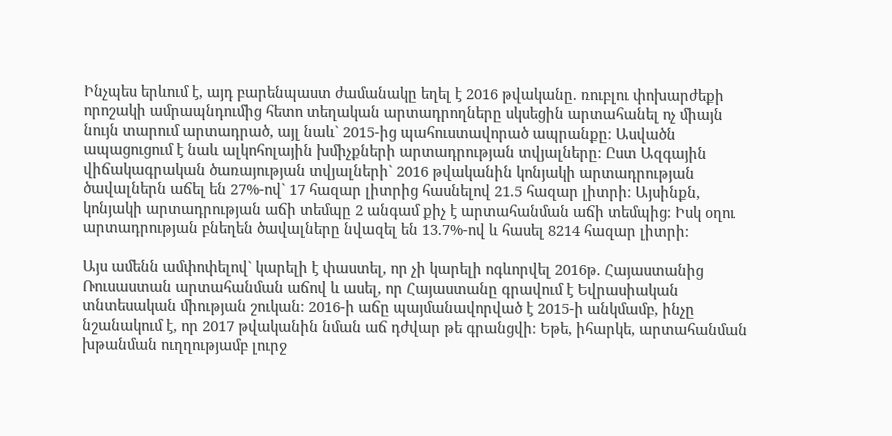Ինչպես երևում է, այդ բարենպաստ ժամանակը եղել է 2016 թվականը. ռուբլու փոխարժեքի որոշակի ամրապնդումից հետո տեղական արտադրողները սկսեցին արտահանել ոչ միայն նույն տարում արտադրած, այլ նաև` 2015-ից պահուստավորած ապրանքը։ Ասվածն ապացուցում է նաև ալկոհոլային խմիչքների արտադրության տվյալները։ Ըստ Ազգային վիճակագրական ծառայության տվյալների` 2016 թվականին կոնյակի արտադրության ծավալներն աճել են 27%-ով` 17 հազար լիտրից հասնելով 21.5 հազար լիտրի։ Այսինքն, կոնյակի արտադրության աճի տեմպը 2 անգամ քիչ է արտահանման աճի տեմպից։ Իսկ օղու արտադրության բնեղեն ծավալները նվազել են 13.7%-ով և հասել 8214 հազար լիտրի։

Այս ամենն ամփոփելով` կարելի է փաստել, որ չի կարելի ոգևորվել 2016թ. Հայաստանից Ռուսաստան արտահանման աճով և ասել, որ Հայաստանը գրավում է Եվրասիական տնտեսական միության շուկան։ 2016-ի աճը պայմանավորված է 2015-ի անկմամբ, ինչը նշանակում է, որ 2017 թվականին նման աճ դժվար թե գրանցվի։ Եթե, իհարկե, արտահանման խթանման ուղղությամբ լուրջ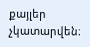քայլեր չկատարվեն։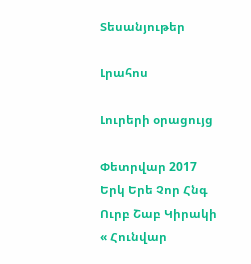Տեսանյութեր

Լրահոս

Լուրերի օրացույց

Փետրվար 2017
Երկ Երե Չոր Հնգ Ուրբ Շաբ Կիրակի
« Հունվար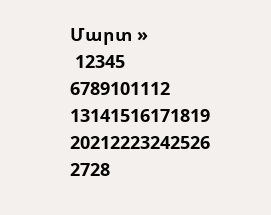Մարտ »
 12345
6789101112
13141516171819
20212223242526
2728